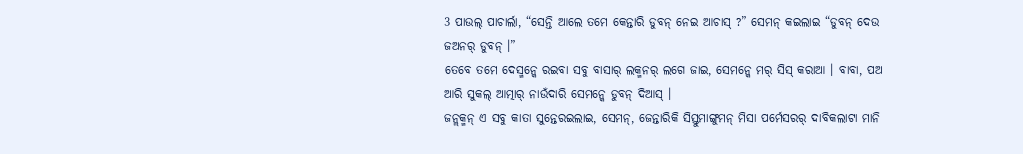3 ପାଉଲ୍ ପାଚାର୍ଲା, “ସେନ୍ତି ଆଲେ ତମେ କେନ୍ତାରି ଡୁବନ୍ ନେଇ ଆଚାସ୍ ?” ସେମନ୍ କଇଲାଇ “ଡୁବନ୍ ଦେଉ ଜଅନର୍ ଡୁବନ୍ ।”
ତେବେ ତମେ ଦେସ୍ମନ୍କେ ରଇବା ସବୁ ବାସାର୍ ଲକ୍ମନର୍ ଲଗେ ଜାଇ, ସେମନ୍କେ ମର୍ ସିସ୍ କରାଆ । ବାବା, ପଅ ଆରି ସୁକଲ୍ ଆତ୍ମାର୍ ନାଉଁଦାରି ସେମନ୍କେ ଡୁବନ୍ ଦିଆସ୍ ।
ଜନ୍ଲକ୍ମନ୍ ଏ ସବୁ କାତା ସୁନ୍ତେରଇଲାଇ, ସେମନ୍, ଜେନ୍ତାରିକି ସିସ୍ତୁମାଙ୍ଗୁମନ୍ ମିସା ପର୍ମେସରର୍ ଦାବିକଲାଟା ମାନି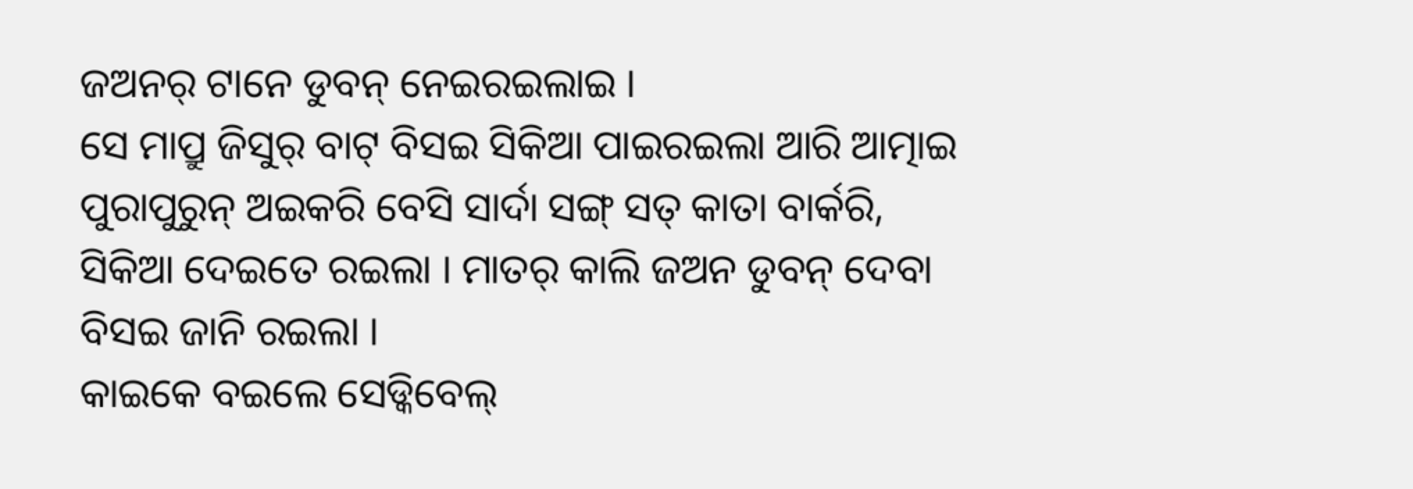ଜଅନର୍ ଟାନେ ଡୁବନ୍ ନେଇରଇଲାଇ ।
ସେ ମାପ୍ରୁ ଜିସୁର୍ ବାଟ୍ ବିସଇ ସିକିଆ ପାଇରଇଲା ଆରି ଆତ୍ମାଇ ପୁରାପୁରୁନ୍ ଅଇକରି ବେସି ସାର୍ଦା ସଙ୍ଗ୍ ସତ୍ କାତା ବାର୍କରି, ସିକିଆ ଦେଇତେ ରଇଲା । ମାତର୍ କାଲି ଜଅନ ଡୁବନ୍ ଦେବା ବିସଇ ଜାନି ରଇଲା ।
କାଇକେ ବଇଲେ ସେଡ୍କିବେଲ୍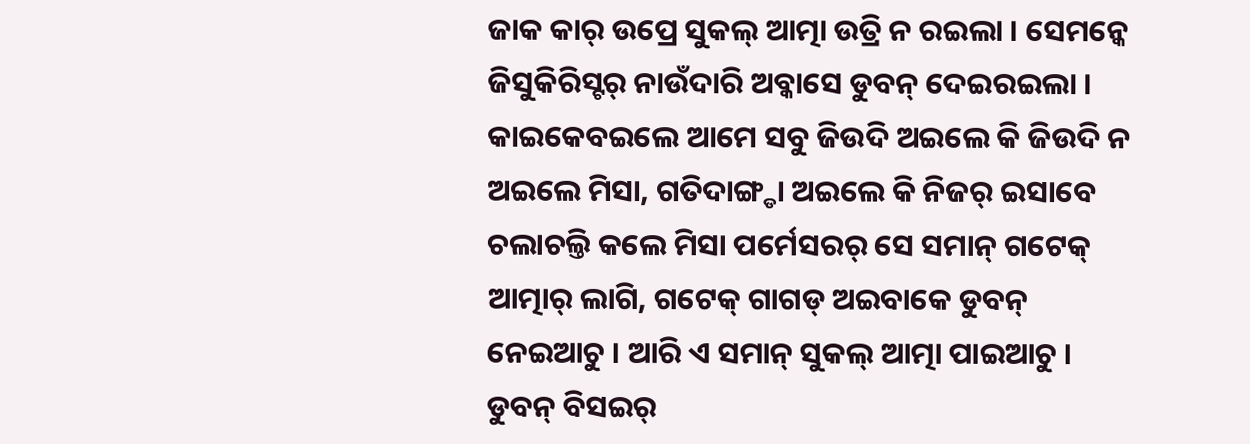ଜାକ କାର୍ ଉପ୍ରେ ସୁକଲ୍ ଆତ୍ମା ଉତ୍ରି ନ ରଇଲା । ସେମନ୍କେ ଜିସୁକିରିସ୍ଟର୍ ନାଉଁଦାରି ଅବ୍କାସେ ଡୁବନ୍ ଦେଇରଇଲା ।
କାଇକେବଇଲେ ଆମେ ସବୁ ଜିଉଦି ଅଇଲେ କି ଜିଉଦି ନ ଅଇଲେ ମିସା, ଗତିଦାଙ୍ଗ୍ଡା ଅଇଲେ କି ନିଜର୍ ଇସାବେ ଚଲାଚଲ୍ତି କଲେ ମିସା ପର୍ମେସରର୍ ସେ ସମାନ୍ ଗଟେକ୍ ଆତ୍ମାର୍ ଲାଗି, ଗଟେକ୍ ଗାଗଡ୍ ଅଇବାକେ ଡୁବନ୍ ନେଇଆଚୁ । ଆରି ଏ ସମାନ୍ ସୁକଲ୍ ଆତ୍ମା ପାଇଆଚୁ ।
ଡୁବନ୍ ବିସଇର୍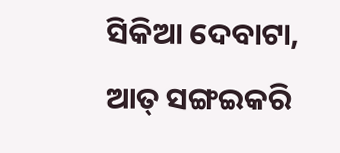ସିକିଆ ଦେବାଟା, ଆତ୍ ସଙ୍ଗଇକରି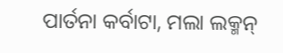ପାର୍ତନା କର୍ବାଟା, ମଲା ଲକ୍ମନ୍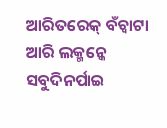ଆରିତରେକ୍ ବଁଚ୍ବାଟା ଆରି ଲକ୍ମନ୍କେ ସବୁଦିନର୍ପାଇ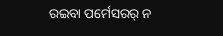ରଇବା ପର୍ମେସରର୍ ନ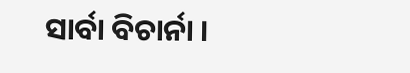ସାର୍ବା ବିଚାର୍ନା ।